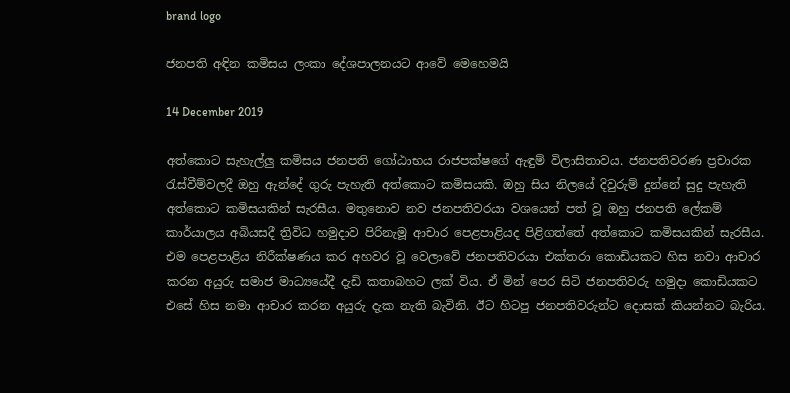brand logo

ජනපති අඳින කමිසය ලංකා දේශපාලනයට ආවේ මෙහෙමයි

14 December 2019

අත්කොට සැහැල්ලු කමිසය ජනපති ගෝඨාභය රාජපක්ෂගේ ඇඳුම් විලාසිතාවය. ජනපතිවරණ ප්‍රචාරක රැස්වීම්වලදී ඔහු ඇන්දේ ගුරු පැහැති අත්කොට කමිසයකි. ඔහු සිය නිලයේ දිවුරුම් දුන්නේ සුදු පැහැති අත්කොට කමිසයකින් සැරසීය. මතුනොව නව ජනපතිවරයා වශයෙන් පත් වූ ඔහු ජනපති ලේකම් කාර්යාලය අබියසදී ත්‍රිවිධ හමුදාව පිරිනැමූ ආචාර පෙළපාළියද පිළිගත්තේ අත්කොට කමිසයකින් සැරසීය. එම පෙළපාළිය නිරීක්ෂණය කර අහවර වූ වෙලාවේ ජනපතිවරයා එක්තරා කොඩියකට හිස නවා ආචාර කරන අයුරු සමාජ මාධ්‍යයේදී දැඩි කතාබහට ලක් විය. ඒ මින් පෙර සිටි ජනපතිවරු හමුදා කොඩියකට එසේ හිස නමා ආචාර කරන අයුරු දැක නැති බැවිනි. ඊට හිටපු ජනපතිවරුන්ට දොසක් කියන්නට බැරිය.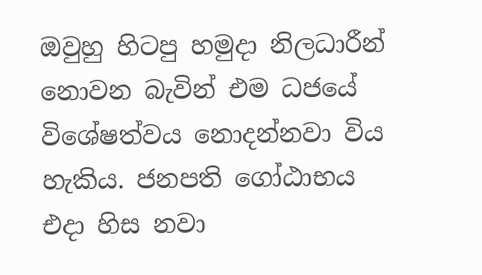ඔවුහු හිටපු හමුදා නිලධාරීන් නොවන බැවින් එම ධජයේ විශේෂත්වය නොදන්නවා විය හැකිය. ජනපති ගෝඨාභය එදා හිස නවා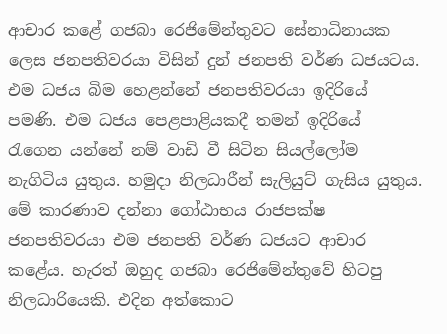ආචාර කළේ ගජබා රෙජිමේන්තුවට සේනාධිනායක ලෙස ජනපතිවරයා විසින් දුන් ජනපති වර්ණ ධජයටය. එම ධජය බිම හෙළන්නේ ජනපතිවරයා ඉදිරියේ පමණි. එම ධජය පෙළපාළියකදී තමන් ඉදිරියේ රැගෙන යන්නේ නම් වාඩි වී සිටින සියල්ලෝම නැගිටිය යුතුය. හමුදා නිලධාරීන් සැලියුට් ගැසිය යුතුය. මේ කාරණාව දන්නා ගෝඨාභය රාජපක්ෂ ජනපතිවරයා එම ජනපති වර්ණ ධජයට ආචාර කළේය. හැරත් ඔහුද ගජබා රෙජිමේන්තුවේ හිටපු නිලධාරියෙකි. එදින අත්කොට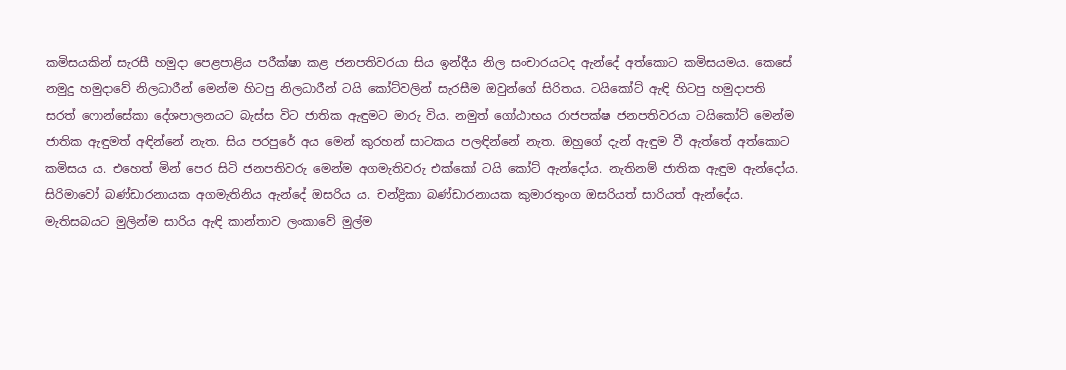කමිසයකින් සැරසී හමුදා පෙළපාළිය පරීක්ෂා කළ ජනපතිවරයා සිය ඉන්දීය නිල සංචාරයටද ඇන්දේ අත්කොට කමිසයමය. කෙසේ නමුදු හමුදාවේ නිලධාරීන් මෙන්ම හිටපු නිලධාරීන් ටයි කෝට්වලින් සැරසීම ඔවුන්ගේ සිරිතය. ටයිකෝට් ඇඳි හිටපු හමුදාපති සරත් ෆොන්සේකා දේශපාලනයට බැස්ස විට ජාතික ඇඳුමට මාරු විය. නමුත් ගෝඨාභය රාජපක්ෂ ජනපතිවරයා ටයිකෝට් මෙන්ම ජාතික ඇඳුමත් අඳින්නේ නැත. සිය පරපුරේ අය මෙන් කුරහන් සාටකය පලඳින්නේ නැත. ඔහුගේ දැන් ඇඳුම වී ඇත්තේ අත්කොට කමිසය ය. එහෙත් මින් පෙර සිටි ජනපතිවරු මෙන්ම අගමැතිවරු එක්කෝ ටයි කෝට් ඇන්දෝය. නැතිනම් ජාතික ඇඳුම ඇන්දෝය. සිරිමාවෝ බණ්ඩාරනායක අගමැතිනිය ඇන්දේ ඔසරිය ය. චන්ද්‍රිකා බණ්ඩාරනායක කුමාරතුංග ඔසරියත් සාරියත් ඇන්දේය. මැතිසබයට මුලින්ම සාරිය ඇඳි කාන්තාව ලංකාවේ මුල්ම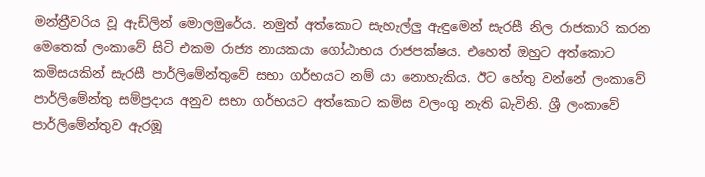මන්ත්‍රීවරිය වූ ඇඩ්ලින් මොලමුරේය. නමුත් අත්කොට සැහැල්ලු ඇඳුමෙන් සැරසී නිල රාජකාරි කරන මෙතෙක් ලංකාවේ සිටි එකම රාජ්‍ය නායකයා ගෝඨාභය රාජපක්ෂය. එහෙත් ඔහුට අත්කොට කමිසයකින් සැරසී පාර්ලිමේන්තුවේ සභා ගර්භයට නම් යා නොහැකිය. ඊට හේතු වන්නේ ලංකාවේ පාර්ලිමේන්තු සම්ප්‍රදාය අනුව සභා ගර්භයට අත්කොට කමිස වලංගු නැති බැවිනි. ශ්‍රී ලංකාවේ පාර්ලිමේන්තුව ඇරඹූ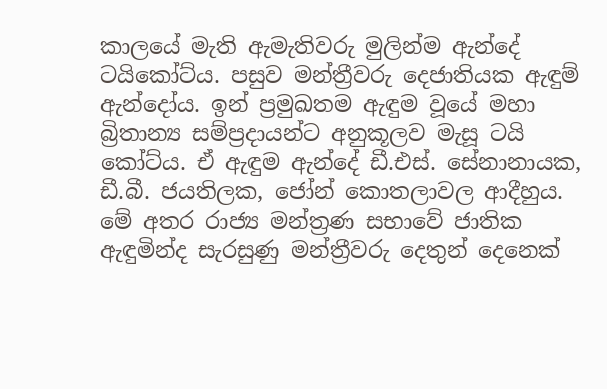කාලයේ මැති ඇමැතිවරු මුලින්ම ඇන්දේ ටයිකෝට්ය. පසුව මන්ත්‍රීවරු දෙජාතියක ඇඳුම් ඇන්දෝය. ඉන් ප්‍රමුඛතම ඇඳුම වූයේ මහා බ්‍රිතාන්‍ය සම්ප්‍රදායන්ට අනුකූලව මැසූ ටයි කෝට්ය. ඒ ඇඳුම ඇන්දේ ඩී.එස්. සේනානායක, ඩී.බී. ජයතිලක, ජෝන් කොතලාවල ආදීහුය. මේ අතර රාජ්‍ය මන්ත්‍රණ සභාවේ ජාතික ඇඳුමින්ද සැරසුණු මන්ත්‍රීවරු දෙතුන් දෙනෙක්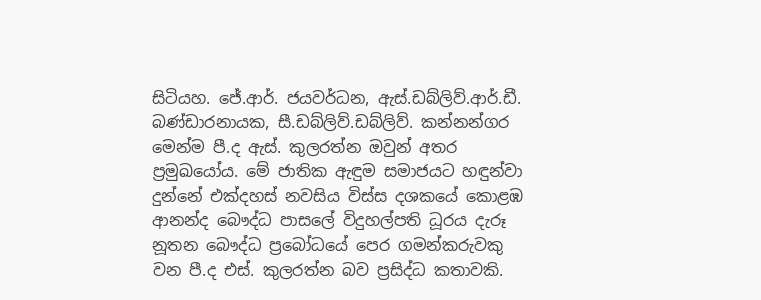සිටියහ. ජේ.ආර්. ජයවර්ධන, ඇස්.ඩබ්ලිව්.ආර්.ඩී. බණ්ඩාරනායක, සී.ඩබ්ලිව්.ඩබ්ලිව්. කන්නන්ගර මෙන්ම පී.ද ඇස්. කුලරත්න ඔවුන් අතර ප්‍රමුඛයෝය. මේ ජාතික ඇඳුම සමාජයට හඳුන්වා දුන්නේ එක්දහස් නවසිය විස්ස දශකයේ කොළඹ ආනන්ද බෞද්ධ පාසලේ විදුහල්පති ධූරය දැරූ නූතන බෞද්ධ ප්‍රබෝධයේ පෙර ගමන්කරුවකු වන පී.ද එස්. කුලරත්න බව ප්‍රසිද්ධ කතාවකි.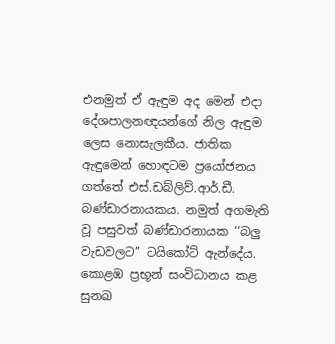එනමුත් ඒ ඇඳුම අද මෙන් එදා දේශපාලනඥයන්ගේ නිල ඇඳුම ලෙස නොසැලකීය. ජාතික ඇඳුමෙන් හොඳටම ප්‍රයෝජනය ගත්තේ එස්.ඩබ්ලිව්.ආර්.ඩී. බණ්ඩාරනායකය. නමුත් අගමැති වූ පසුවත් බණ්ඩාරනායක ‘‘බලු වැඩවලට’’ ටයිකෝට් ඇන්දේය. කොළඹ ප්‍රභූන් සංවිධානය කළ සුනඛ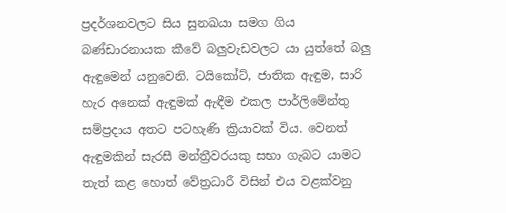ප්‍රදර්ශනවලට සිය සුනඛයා සමග ගිය බණ්ඩාරනායක කීවේ බලුවැඩවලට යා යුත්තේ බලු ඇඳුමෙන් යනුවෙනි. ටයිකෝට්, ජාතික ඇඳුම, සාරි හැර අනෙක් ඇඳුමක් ඇඳීම එකල පාර්ලිමේන්තු සම්ප්‍රදාය අතට පටහැණි ක්‍රියාවක් විය. වෙනත් ඇඳුමකින් සැරසී මන්ත්‍රීවරයකු සභා ගැබට යාමට තැත් කළ හොත් වේත්‍රධාරී විසින් එය වළක්වනු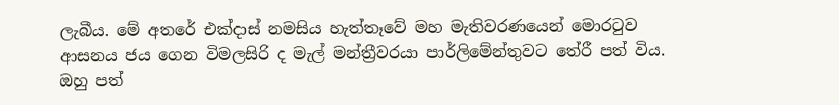ලැබීය. මේ අතරේ එක්දාස් නමසිය හැත්තෑවේ මහ මැතිවරණයෙන් මොරටුව ආසනය ජය ගෙන විමලසිරි ද මැල් මන්ත්‍රීවරයා පාර්ලිමේන්තුවට තේරී පත් විය. ඔහු පත්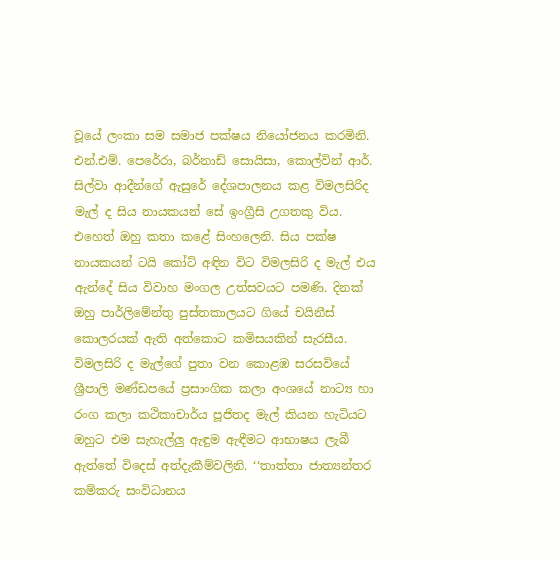වූයේ ලංකා සම සමාජ පක්ෂය නියෝජනය කරමිනි. එන්.එම්. පෙරේරා, බර්නාඩ් සොයිසා, කොල්වින් ආර්. සිල්වා ආදීන්ගේ ඇසුරේ දේශපාලනය කළ විමලසිරිද මැල් ද සිය නායකයන් සේ ඉංග්‍රීසි උගතකු විය. එහෙත් ඔහු කතා කළේ සිංහලෙනි. සිය පක්ෂ නායකයන් ටයි කෝට් අඳින විට විමලසිරි ද මැල් එය ඇන්දේ සිය විවාහ මංගල උත්සවයට පමණි. දිනක් ඔහු පාර්ලිමේන්තු පුස්තකාලයට ගියේ චයිනීස් කොලරයක් ඇති අත්කොට කමිසයකින් සැරසීය. විමලසිරි ද මැල්ගේ පුතා වන කොළඹ සරසවියේ ශ්‍රීපාලි මණ්ඩපයේ ප්‍රසාංගික කලා අංශයේ නාට්‍ය හා රංග කලා කථිකාචාර්ය පූජිතද මැල් කියන හැටියට ඔහුට එම සැහැල්ලු ඇඳුම ඇඳීමට ආභාෂය ලැබී ඇත්තේ විදෙස් අත්දැකීම්වලිනි. ‘‘තාත්තා ජාත්‍යන්තර කම්කරු සංවිධානය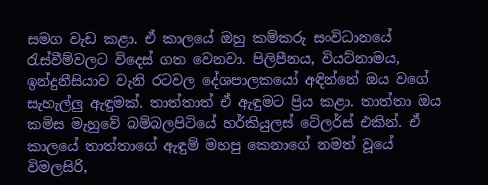සමග වැඩ කළා. ඒ කාලයේ ඔහු කම්කරු සංවිධානයේ රැස්වීම්වලට විදෙස් ගත වෙනවා. පිලිපීනය, වියට්නාමය, ඉන්දුනීසියාව වැනි රටවල දේශපාලකයෝ අඳින්නේ ඔය වගේ සැහැල්ලු ඇඳුමක්. තාත්තාත් ඒ ඇඳුමට ප්‍රිය කළා. තාත්තා ඔය කමිස මැහුවේ බම්බලපිටියේ හර්කියුලස් ටේලර්ස් එකින්. ඒ කාලයේ තාත්තාගේ ඇඳුම් මහපු කෙනාගේ නමත් වූයේ විමලසිරි,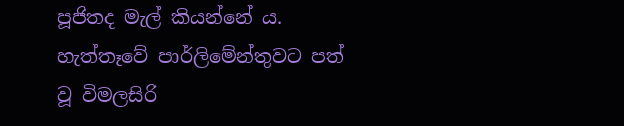පූජිතද මැල් කියන්නේ ය. හැත්තෑවේ පාර්ලිමේන්තුවට පත් වූ විමලසිරි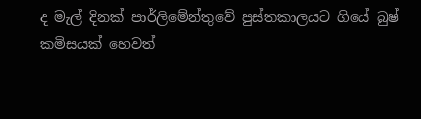ද මැල් දිනක් පාර්ලිමේන්තුවේ පුස්තකාලයට ගියේ බුෂ් කමිසයක් හෙවත්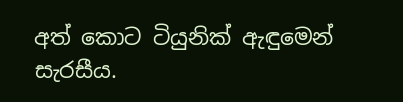අත් කොට ටියුනික් ඇඳුමෙන් සැරසීය.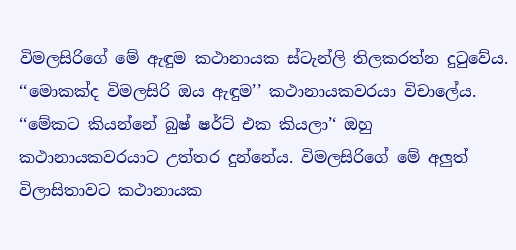විමලසිරිගේ මේ ඇඳුම කථානායක ස්ටැන්ලි තිලකරත්න දුටුවේය. ‘‘මොකක්ද විමලසිරි ඔය ඇඳුම’’ කථානායකවරයා විචාලේය. ‘‘මේකට කියන්නේ බුෂ් ෂර්ට් එක කියලා’‘ ඔහු කථානායකවරයාට උත්තර දුන්නේය. විමලසිරිගේ මේ අලුත් විලාසිතාවට කථානායක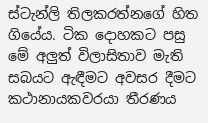ස්ටැන්ලි තිලකරත්නගේ හිත ගියේය. ටික දොහකට පසු මේ අලුත් විලාසිතාව මැති සබයට ඇඳීමට අවසර දීමට කථානායකවරයා තීරණය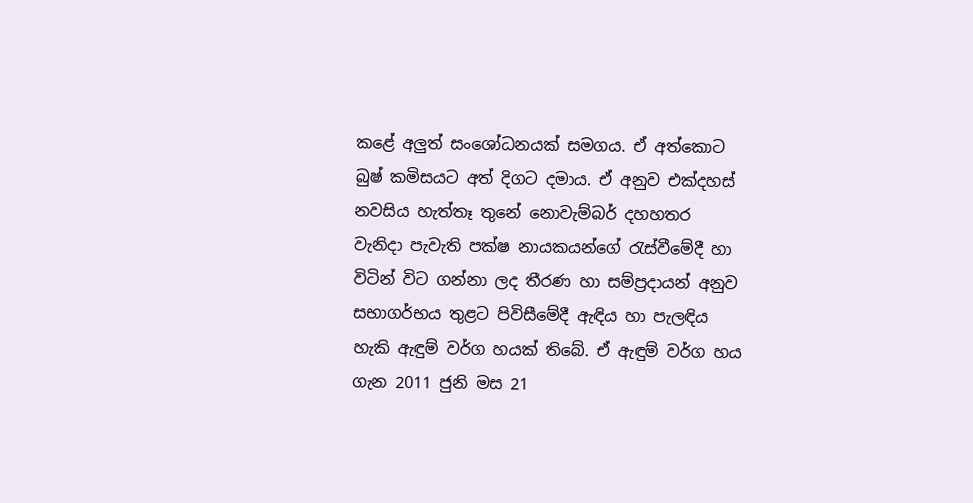කළේ අලුත් සංශෝධනයක් සමගය. ඒ අත්කොට බුෂ් කමිසයට අත් දිගට දමාය. ඒ අනුව එක්දහස් නවසිය හැත්තෑ තුනේ නොවැම්බර් දහහතර වැනිදා පැවැති පක්ෂ නායකයන්ගේ රැස්වීමේදී හා විටින් විට ගන්නා ලද තීරණ හා සම්ප්‍රදායන් අනුව සභාගර්භය තුළට පිවිසීමේදී ඇඳිය හා පැලඳිය හැකි ඇඳුම් වර්ග හයක් තිබේ. ඒ ඇඳුම් වර්ග හය ගැන 2011 ජුනි මස 21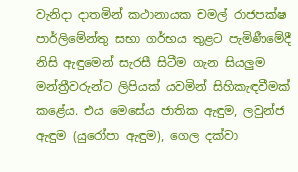වැනිදා දාතමින් කථානායක චමල් රාජපක්ෂ පාර්ලිමේන්තු සභා ගර්භය තුළට පැමිණීමේදී නිසි ඇඳුමෙන් සැරසී සිටීම ගැන සියලුම මන්ත්‍රීවරුන්ට ලිපියක් යවමින් සිහිකැඳවීමක් කළේය. එය මෙසේය ජාතික ඇඳුම, ලවුන්ජ ඇඳුම (යුරෝපා ඇඳුම), ගෙල දක්වා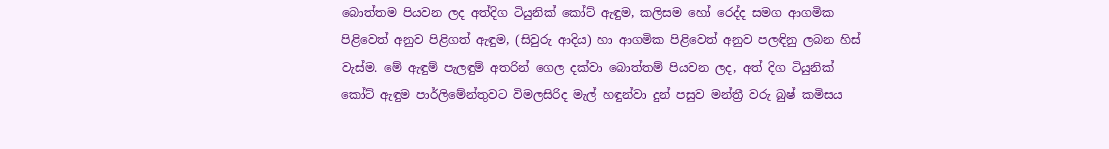බොත්තම පියවන ලද අත්දිග ටියුනික් කෝට් ඇඳුම, කලිසම හෝ රෙද්ද සමග ආගමික පිළිවෙත් අනුව පිළිගත් ඇඳුම, (සිවුරු ආදිය) හා ආගමික පිළිවෙත් අනුව පලඳිනු ලබන හිස් වැස්ම. මේ ඇඳුම් පැලඳුම් අතරින් ගෙල දක්වා බොත්තම් පියවන ලද, අත් දිග ටියුනික් කෝට් ඇඳුම පාර්ලිමේන්තුවට විමලසිරිද මැල් හඳුන්වා දුන් පසුව මන්ත්‍රී වරු බුෂ් කමිසය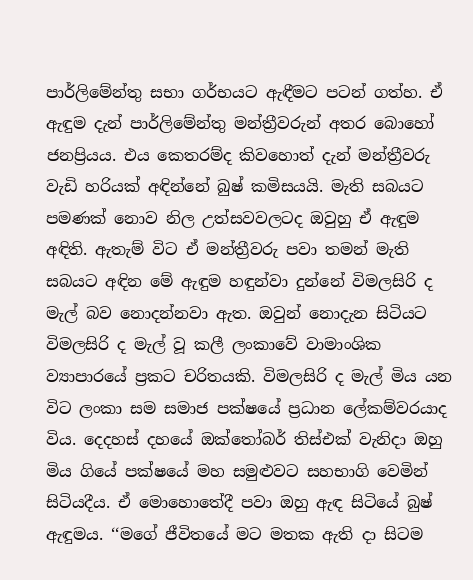පාර්ලිමේන්තු සභා ගර්භයට ඇඳීමට පටන් ගත්හ. ඒ ඇඳුම දැන් පාර්ලිමේන්තු මන්ත්‍රීවරුන් අතර බොහෝ ජනප්‍රියය. එය කෙතරම්ද කිවහොත් දැන් මන්ත්‍රීවරු වැඩි හරියක් අඳින්නේ බුෂ් කමිසයයි. මැති සබයට පමණක් නොව නිල උත්සවවලටද ඔවුහු ඒ ඇඳුම අඳිති. ඇතැම් විට ඒ මන්ත්‍රීවරු පවා තමන් මැති සබයට අඳින මේ ඇඳුම හඳුන්වා දුන්නේ විමලසිරි ද මැල් බව නොදන්නවා ඇත. ඔවුන් නොදැන සිටියට විමලසිරි ද මැල් වූ කලී ලංකාවේ වාමාංශික ව්‍යාපාරයේ ප්‍රකට චරිතයකි. විමලසිරි ද මැල් මිය යන විට ලංකා සම සමාජ පක්ෂයේ ප්‍රධාන ලේකම්වරයාද විය. දෙදහස් දහයේ ඔක්තෝබර් තිස්එක් වැනිදා ඔහු මිය ගියේ පක්ෂයේ මහ සමුළුවට සහභාගි වෙමින් සිටියදීය. ඒ මොහොතේදී පවා ඔහු ඇඳ සිටියේ බුෂ් ඇඳුමය. ‘‘මගේ ජීවිතයේ මට මතක ඇති දා සිටම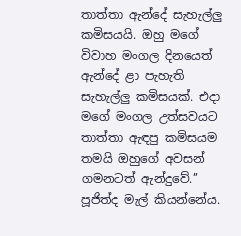තාත්තා ඇන්දේ සැහැල්ලු කමිසයයි. ඔහු මගේ විවාහ මංගල දිනයෙත් ඇන්දේ ළා පැහැති සැහැල්ලු කමිසයක්. එදා මගේ මංගල උත්සවයට තාත්තා ඇඳපු කමිසයම තමයි ඔහුගේ අවසන් ගමනටත් ඇන්දුවේ.’’ පූජිත්ද මැල් කියන්නේය.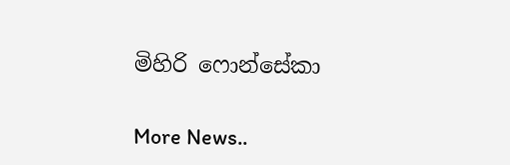මිහිරි ෆොන්සේකා


More News..